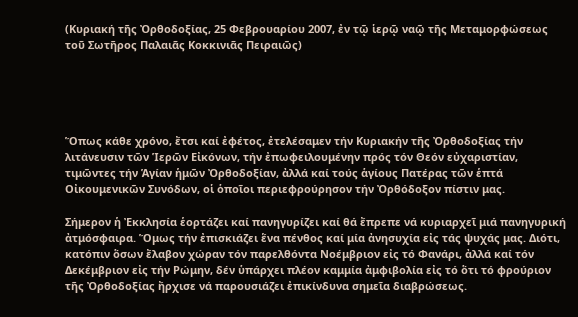(Κυριακή τῆς Ὀρθοδοξίας, 25 Φεβρουαρίου 2007, ἐν τῷ ἱερῷ ναῷ τῆς Μεταμορφώσεως τοῦ Σωτῆρος Παλαιᾶς Κοκκινιᾶς Πειραιῶς)





Ὅπως κάθε χρόνο, ἔτσι καί ἐφέτος, ἐτελέσαμεν τήν Κυριακήν τῆς Ὀρθοδοξίας τήν λιτάνευσιν τῶν Ἱερῶν Εἰκόνων, τήν ἐπωφειλουμένην πρός τόν Θεόν εὐχαριστίαν, τιμῶντες τήν Ἁγίαν ἡμῶν Ὀρθοδοξίαν, ἀλλά καί τούς ἁγίους Πατέρας τῶν ἑπτά Οἰκουμενικῶν Συνόδων, οἱ ὁποῖοι περιεφρούρησον τήν Ὀρθόδοξον πίστιν μας.

Σήμερον ἡ Ἐκκλησία ἑορτάζει καί πανηγυρίζει καί θά ἔπρεπε νά κυριαρχεῖ μιά πανηγυρική ἀτμόσφαιρα. Ὅμως τήν ἐπισκιάζει ἕνα πένθος καί μία ἀνησυχία εἰς τάς ψυχάς μας. Διότι, κατόπιν ὅσων ἔλαβον χώραν τόν παρελθόντα Νοέμβριον εἰς τό Φανάρι, ἀλλά καί τόν Δεκέμβριον εἰς τήν Ρώμην, δέν ὑπάρχει πλέον καμμία ἀμφιβολία εἰς τό ὅτι τό φρούριον τῆς Ὀρθοδοξίας ἤρχισε νά παρουσιάζει ἐπικίνδυνα σημεῖα διαβρώσεως.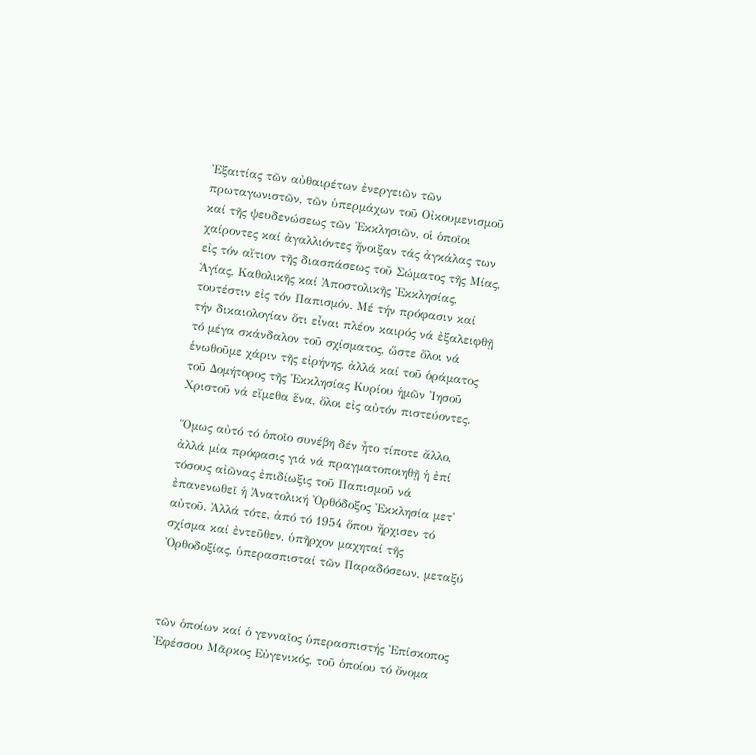Ἐξαιτίας τῶν αὐθαιρέτων ἐνεργειῶν τῶν πρωταγωνιστῶν, τῶν ὑπερμάχων τοῦ Οἰκουμενισμοῦ καί τῆς ψευδενώσεως τῶν Ἐκκλησιῶν, οἱ ὁποῖοι χαίροντες καί ἀγαλλιόντες ἤνοιξαν τάς ἀγκάλας των εἰς τόν αἴτιον τῆς διασπάσεως τοῦ Σώματος τῆς Μίας, Ἁγίας, Καθολικῆς καί Ἀποστολικῆς Ἐκκλησίας, τουτέστιν εἰς τόν Παπισμόν. Μέ τήν πρόφασιν καί τήν δικαιολογίαν ὅτι εἶναι πλέον καιρός νά ἐξαλειφθῇ τό μέγα σκάνδαλον τοῦ σχίσματος, ὥστε ὅλοι νά ἑνωθοῦμε χάριν τῆς εἰρήνης, ἀλλά καί τοῦ ὁράματος τοῦ Δομήτορος τῆς Ἐκκλησίας Κυρίου ἡμῶν Ἰησοῦ Χριστοῦ νά εἴμεθα ἕνα, ὅλοι εἰς αὐτόν πιστεύοντες.

Ὅμως αὐτό τό ὁποῖο συνέβη δέν ἦτο τίποτε ἄλλο, ἀλλά μία πρόφασις γιά νά πραγματοποιηθῇ ἡ ἐπί τόσους αἰῶνας ἐπιδίωξις τοῦ Παπισμοῦ νά ἐπανενωθεῖ ἡ Ἀνατολική Ὀρθόδοξος Ἐκκλησία μετ' αὐτοῦ. Ἀλλά τότε, ἀπό τό 1954 ὅπου ἤρχισεν τό σχίσμα καί ἐντεῦθεν, ὑπῆρχον μαχηταί τῆς Ὀρθοδοξίας, ὑπερασπισταί τῶν Παραδόσεων, μεταξύ



τῶν ὁποίων καί ὁ γενναῖος ὑπερασπιστής Ἐπίσκοπος Ἐφέσσου Μᾶρκος Εὐγενικός, τοῦ ὁποίου τό ὄνομα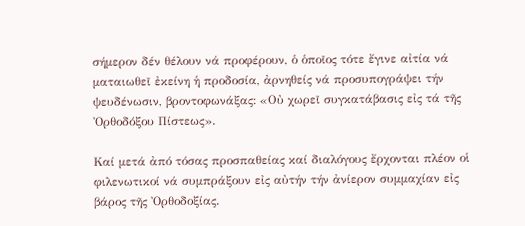σήμερον δέν θέλουν νά προφέρουν, ὁ ὁποῖος τότε ἔγινε αἰτία νά ματαιωθεῖ ἐκείνη ἡ προδοσία, ἀρνηθείς νά προσυπογράψει τήν ψευδένωσιν, βροντοφωνάξας: «Οὐ χωρεῖ συγκατάβασις εἰς τά τῆς Ὀρθοδόξου Πίστεως».

Καί μετά ἀπό τόσας προσπαθείας καί διαλόγους ἔρχονται πλέον οἱ φιλενωτικοί νά συμπράξουν εἰς αὐτήν τήν ἀνίερον συμμαχίαν εἰς βάρος τῆς Ὀρθοδοξίας.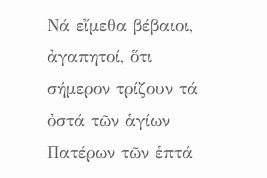Νά εἴμεθα βέβαιοι, ἀγαπητοί, ὅτι σήμερον τρίζουν τά ὀστά τῶν ἁγίων Πατέρων τῶν ἑπτά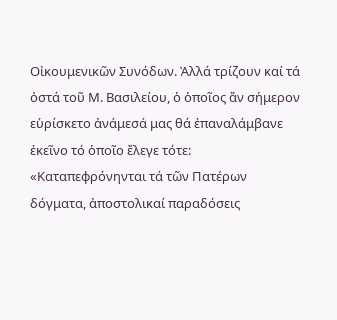Οἰκουμενικῶν Συνόδων. Ἀλλά τρίζουν καί τά ὀστά τοῦ Μ. Βασιλείου, ὁ ὁποῖος ἄν σήμερον εὑρίσκετο ἀνάμεσά μας θά ἐπαναλάμβανε ἐκεῖνο τό ὁποῖο ἔλεγε τότε: «Καταπεφρόνηνται τά τῶν Πατέρων δόγματα, ἀποστολικαί παραδόσεις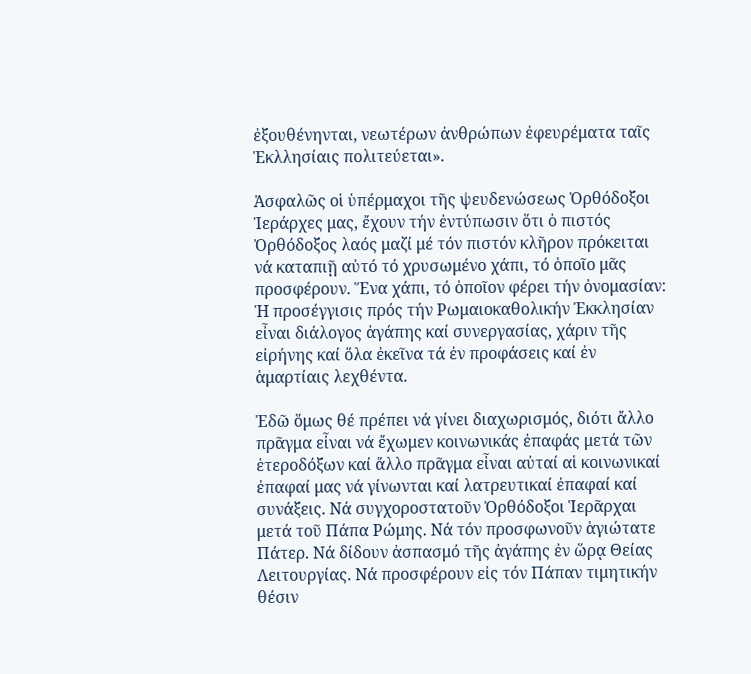ἐξουθένηνται, νεωτέρων ἀνθρώπων ἐφευρέματα ταῖς Ἑκλλησίαις πολιτεύεται».

Ἀσφαλῶς οἱ ὑπέρμαχοι τῆς ψευδενώσεως Ὀρθόδοξοι Ἱεράρχες μας, ἔχουν τήν ἐντύπωσιν ὅτι ὁ πιστός Ὀρθόδοξος λαός μαζί μέ τόν πιστόν κλῆρον πρόκειται νά καταπιῇ αὐτό τό χρυσωμένο χάπι, τό ὁποῖο μᾶς  προσφέρουν. Ἕνα χάπι, τό ὁποῖον φέρει τήν ὀνομασίαν: Ἡ προσέγγισις πρός τήν Ρωμαιοκαθολικήν Ἐκκλησίαν εἶναι διάλογος ἀγάπης καί συνεργασίας, χάριν τῆς εἰρήνης καί ὅλα ἐκεῖνα τά ἐν προφάσεις καί ἐν ἁμαρτίαις λεχθέντα.

Ἐδῶ ὅμως θέ πρέπει νά γίνει διαχωρισμός, διότι ἄλλο πρᾶγμα εἶναι νά ἔχωμεν κοινωνικάς ἐπαφάς μετά τῶν ἑτεροδόξων καί ἄλλο πρᾶγμα εἶναι αὐταί αἱ κοινωνικαί ἐπαφαί μας νά γίνωνται καί λατρευτικαί ἐπαφαί καί συνάξεις. Νά συγχοροστατοῦν Ὀρθόδοξοι Ἱερᾶρχαι μετά τοῦ Πάπα Ρώμης. Νά τόν προσφωνοῦν ἁγιώτατε    Πάτερ. Νά δίδουν ἀσπασμό τῆς ἀγάπης ἐν ὥρᾳ Θείας Λειτουργίας. Νά προσφέρουν εἰς τόν Πάπαν τιμητικήν θέσιν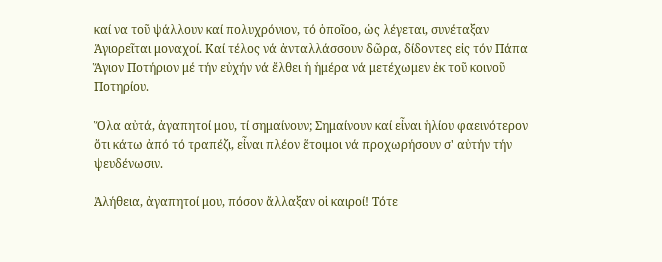καί να τοῦ ψάλλουν καί πολυχρόνιον, τό ὁποῖοο, ὡς λέγεται, συνέταξαν Ἁγιορεῖται μοναχοί. Καί τέλος νά ἀνταλλάσσουν δῶρα, δίδοντες εἰς τόν Πάπα Ἅγιον Ποτήριον μέ τήν εὐχήν νά ἔλθει ἡ ἡμέρα νά μετέχωμεν ἐκ τοῦ κοινοῦ Ποτηρίου.

Ὅλα αὐτά, ἀγαπητοί μου, τί σημαίνουν; Σημαίνουν καί εἶναι ἡλίου φαεινότερον ὅτι κάτω ἀπό τό τραπέζι, εἶναι πλέον ἕτοιμοι νά προχωρήσουν σ' αὐτήν τήν ψευδένωσιν.

Ἀλήθεια, ἀγαπητοί μου, πόσον ἄλλαξαν οἱ καιροί! Τότε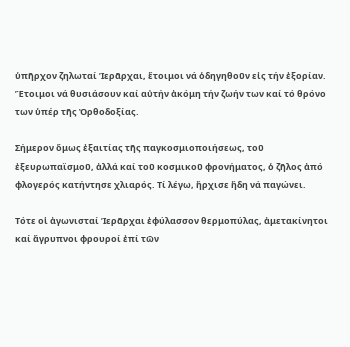ὑπῆρχον ζηλωταί Ἱερᾶρχαι, ἕτοιμοι νά ὁδηγηθοῦν εἰς τήν ἐξορίαν. Ἕτοιμοι νά θυσιάσουν καί αὐτήν ἀκόμη τήν ζωήν των καί τό θρόνο των ὑπέρ τῆς Ὀρθοδοξίας.

Σήμερον ὅμως ἐξαιτίας τῆς παγκοσμιοποιήσεως, τοῦ ἐξευρωπαϊσμοῦ, ἀλλά καί τοῦ κοσμικοῦ φρονήματος, ὁ ζῆλος ἀπό φλογερός κατήντησε χλιαρός. Τί λέγω, ἤρχισε ἤδη νά παγώνει.

Τότε οἱ ἀγωνισταί Ἱερᾶρχαι ἐφύλασσον θερμοπύλας, ἀμετακίνητοι καί ἄγρυπνοι φρουροί ἐπί τῶν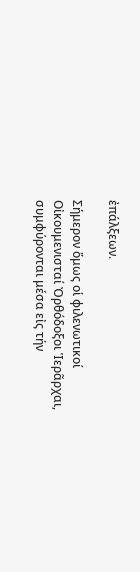ἐπάλξεων.

Σήμερον ὅμως οἱ φιλενωτικοί Οἰκουμενισταί Ὀρθόδοξοι Ἱερᾶρχαι, συμφύρονται μέσα εἰς τήν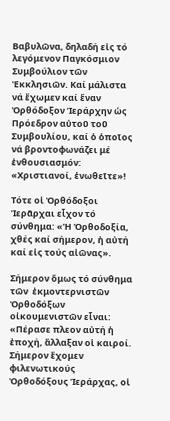Βαβυλῶνα, δηλαδή εἰς τό λεγόμενον Παγκόσμιον Συμβούλιον τῶν Ἐκκλησιῶν. Καί μάλιστα νά ἔχωμεν καί ἕναν Ὀρθόδοξον Ἱεράρχην ὡς Πρόεδρον αὐτοῦ τοῦ Συμβουλίου, καί ὁ ὁποῖος νά βροντοφωνάζει μέ ἐνθουσιασμόν: «Χριστιανοί, ἑνωθεῖτε»!

Τότε οἱ Ὀρθόδοξοι Ἱερᾶρχαι εἶχον τό σύνθημα: «Ἡ Ὀρθοδοξία, χθές καί σήμερον, ἡ αὐτή καί εἰς τούς αἰῶνας».

Σήμερον ὅμως τό σύνθημα τῶν  ἐκμοντερνιστῶν Ὀρθοδόξων οἰκουμενιστῶν εἶναι: «Πέρασε πλεον αὐτή ἡ ἐποχή, ἄλλαξαν οἱ καιροί. Σήμερον ἔχομεν φιλενωτικούς Ὀρθοδόξους Ἱεράρχας, οἱ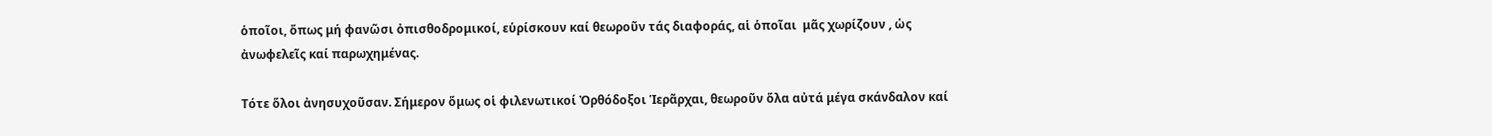ὁποῖοι, ὅπως μή φανῶσι ὀπισθοδρομικοί, εὑρίσκουν καί θεωροῦν τάς διαφοράς, αἱ ὁποῖαι  μᾶς χωρίζουν , ὡς ἀνωφελεῖς καί παρωχημένας.

Τότε ὅλοι ἀνησυχοῦσαν. Σήμερον ὅμως οἱ φιλενωτικοί Ὀρθόδοξοι Ἱερᾶρχαι, θεωροῦν ὅλα αὐτά μέγα σκάνδαλον καί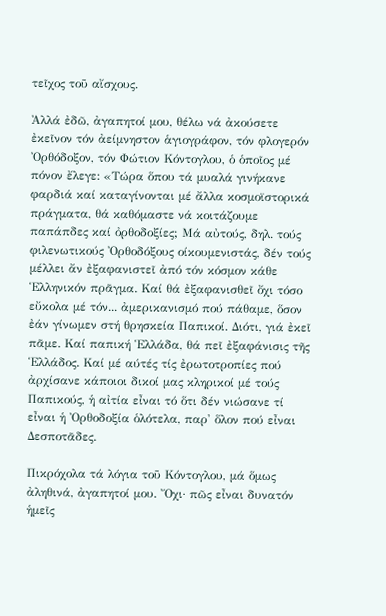τεῖχος τοῦ αἴσχους.

Ἀλλά ἐδῶ, ἀγαπητοί μου, θέλω νά ἀκούσετε ἐκεῖνον τόν ἀείμνηστον ἁγιογράφον, τόν φλογερόν Ὀρθόδοξον, τόν Φώτιον Κόντογλου, ὁ ὁποῖος μέ πόνον ἔλεγε: «Τώρα ὅπου τά μυαλά γινήκανε φαρδιά καί καταγίνονται μέ ἄλλα κοσμοϊστορικά πράγματα, θά καθόμαστε νά κοιτάζουμε παπάπδες καί ὀρθοδοξίες; Μά αὐτούς, δηλ. τούς φιλενωτικούς Ὀρθοδόξους οίκουμενιστάς, δέν τούς μέλλει ἄν ἐξαφανιστεῖ ἀπό τόν κόσμον κάθε Ἑλληνικόν πρᾶγμα. Καί θά ἐξαφανισθεῖ ὄχι τόσο εὔκολα μέ τόν... ἀμερικανισμό πού πάθαμε, ὅσον ἐάν γίνωμεν στή θρησκεία Παπικοί. Διότι, γιά ἐκεῖ πᾶμε. Καί παπική Ἑλλάδα, θά πεῖ ἐξαφάνισις τῆς Ἑλλάδος. Καί μέ αύτές τίς ἐρωτοτροπίες πού ἀρχίσανε κάποιοι δικοί μας κληρικοί μέ τούς Παπικούς, ἡ αἰτία εἶναι τό ὅτι δέν νιώσανε τί εἶναι ἡ Ὀρθοδοξία ὁλότελα, παρ' ὅλον πού εἶναι Δεσποτᾶδες.

Πικρόχολα τά λόγια τοῦ Κόντογλου, μά ὅμως ἀληθινά, ἀγαπητοί μου. Ὄχι· πῶς εἶναι δυνατόν ἡμεῖς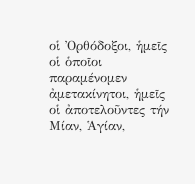οἱ Ὀρθόδοξοι, ἡμεῖς οἱ ὁποῖοι παραμένομεν ἀμετακίνητοι, ἡμεῖς οἱ ἀποτελοῦντες τήν Μίαν, Ἁγίαν,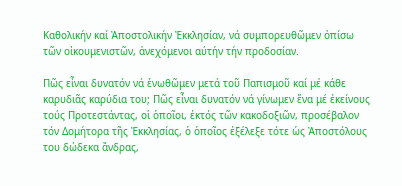Καθολικήν καί Ἀποστολικήν Ἐκκλησίαν, νά συμπορευθῶμεν ὀπίσω τῶν οἰκουμενιστῶν, ἀνεχόμενοι αύτήν τήν προδοσίαν.

Πῶς εἶναι δυνατόν νά ἑνωθῶμεν μετά τοῦ Παπισμοῦ καί μέ κάθε καρυδιᾶς καρύδια του; Πῶς εἶναι δυνατόν νά γίνωμεν ἕνα μέ ἐκείνους τούς Προτεστάντας, οἱ ὁποῖοι, ἐκτός τῶν κακοδοξιῶν, προσέβαλον τόν Δομήτορα τῆς Ἐκκλησίας, ὁ ὁποῖος ἐξέλεξε τότε ὡς Ἀποστόλους του δώδεκα ἄνδρας,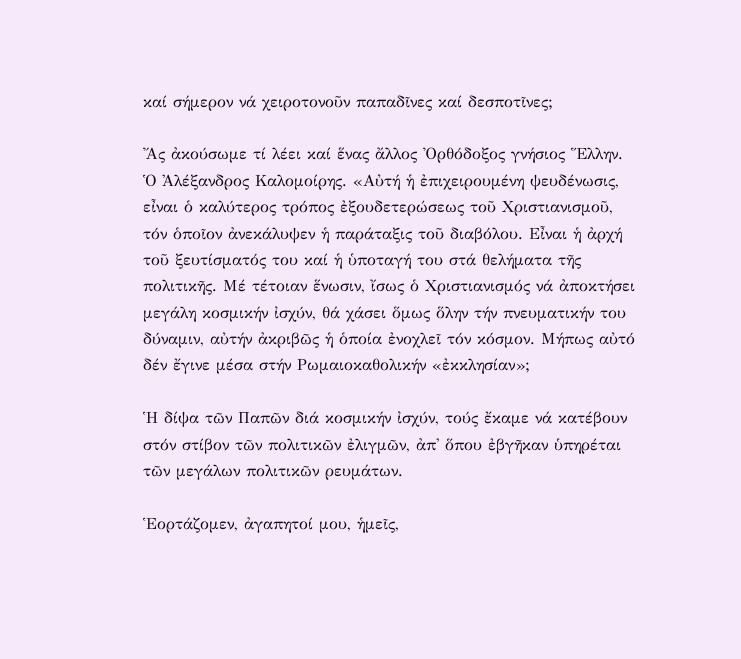καί σήμερον νά χειροτονοῦν παπαδῖνες καί δεσποτῖνες;

Ἄς ἀκούσωμε τί λέει καί ἕνας ἄλλος Ὀρθόδοξος γνήσιος Ἕλλην. Ὁ Ἀλέξανδρος Καλομοίρης. «Αὐτή ἡ ἐπιχειρουμένη ψευδένωσις, εἶναι ὁ καλύτερος τρόπος ἐξουδετερώσεως τοῦ Χριστιανισμοῦ, τόν ὁποῖον ἀνεκάλυψεν ἡ παράταξις τοῦ διαβόλου. Εἶναι ἡ ἀρχή τοῦ ξευτίσματός του καί ἡ ὑποταγή του στά θελήματα τῆς πολιτικῆς. Μέ τέτοιαν ἕνωσιν, ἴσως ὁ Χριστιανισμός νά ἀποκτήσει μεγάλη κοσμικήν ἰσχύν, θά χάσει ὅμως ὅλην τήν πνευματικήν του δύναμιν, αὐτήν ἀκριβῶς ἡ ὁποία ἐνοχλεῖ τόν κόσμον. Μήπως αὐτό δέν ἔγινε μέσα στήν Ρωμαιοκαθολικήν «ἐκκλησίαν»;

Ἡ δίψα τῶν Παπῶν διά κοσμικήν ἰσχύν, τούς ἔκαμε νά κατέβουν στόν στίβον τῶν πολιτικῶν ἐλιγμῶν, ἀπ' ὅπου ἐβγῆκαν ὑπηρέται τῶν μεγάλων πολιτικῶν ρευμάτων.

Ἑορτάζομεν, ἀγαπητοί μου, ἡμεῖς,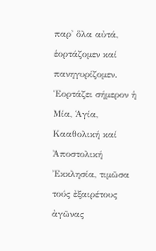παρ' ὅλα αὐτά,  ἑορτάζομεν καί πανηγυρίζομεν. Ἑορτάζει σήμερον ἡ Μία, Ἁγία, Κααθολική καί Ἀποστολική Ἐκκλησία, τιμῶσα τούς ἐξαιρέτους ἀγῶνας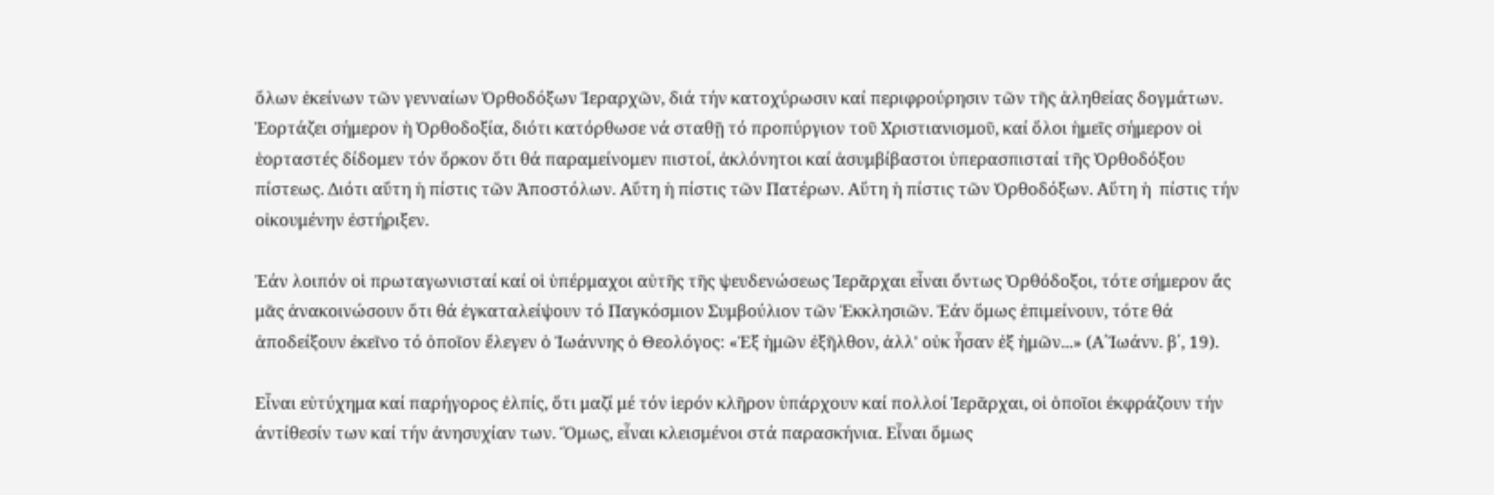ὅλων ἐκείνων τῶν γενναίων Ὀρθοδόξων Ἱεραρχῶν, διά τήν κατοχύρωσιν καί περιφρούρησιν τῶν τῆς ἀληθείας δογμάτων. Ἑορτάζει σήμερον ἡ Ὀρθοδοξία, διότι κατόρθωσε νά σταθῇ τό προπύργιον τοῦ Χριστιανισμοῦ, καί ὅλοι ἡμεῖς σήμερον οἱ ἑορταστές δίδομεν τόν ὅρκον ὅτι θά παραμείνομεν πιστοί, ἀκλόνητοι καί ἀσυμβίβαστοι ὑπερασπισταί τῆς Ὀρθοδόξου πίστεως. Διότι αὕτη ἡ πίστις τῶν Ἀποστόλων. Αὕτη ἡ πίστις τῶν Πατέρων. Αὕτη ἡ πίστις τῶν Ὀρθοδόξων. Αὕτη ἡ  πίστις τήν οἰκουμένην ἐστήριξεν.

Ἐάν λοιπόν οἱ πρωταγωνισταί καί οἱ ὑπέρμαχοι αὐτῆς τῆς ψευδενώσεως Ἱερᾶρχαι εἶναι ὄντως Ὀρθόδοξοι, τότε σήμερον ἄς μᾶς ἀνακοινώσουν ὅτι θά ἐγκαταλείψουν τό Παγκόσμιον Συμβούλιον τῶν Ἐκκλησιῶν. Ἐάν ὅμως ἐπιμείνουν, τότε θά ἀποδείξουν ἐκεῖνο τό ὁποῖον ἔλεγεν ὁ Ἰωάννης ὁ Θεολόγος: «Ἐξ ἡμῶν ἐξῆλθον, ἀλλ' οὐκ ἦσαν ἐξ ἡμῶν...» (Α΄Ἰωάνν. β΄, 19).

Εἶναι εὐτύχημα καί παρήγορος ἐλπίς, ὅτι μαζί μέ τόν ἱερόν κλῆρον ὑπάρχουν καί πολλοί Ἱερᾶρχαι, οἱ ὁποῖοι ἐκφράζουν τήν άντίθεσίν των καί τήν ἀνησυχίαν των. Ὅμως, εἶναι κλεισμένοι στά παρασκήνια. Εἶναι ὅμως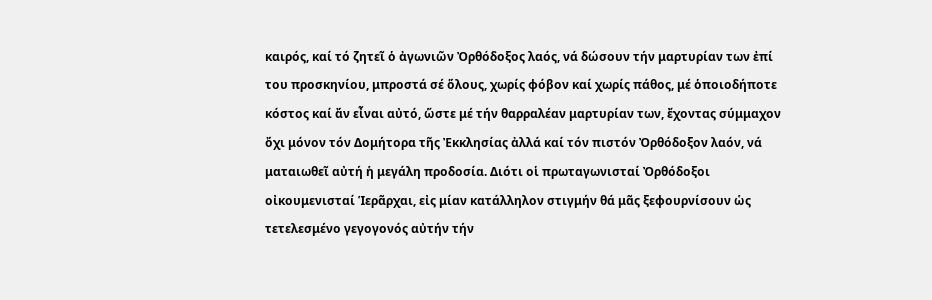καιρός, καί τό ζητεῖ ὁ ἀγωνιῶν Ὀρθόδοξος λαός, νά δώσουν τήν μαρτυρίαν των ἐπί του προσκηνίου, μπροστά σέ ὅλους, χωρίς φόβον καί χωρίς πάθος, μέ ὁποιοδήποτε κόστος καί ἄν εἶναι αὐτό, ὥστε μέ τήν θαρραλέαν μαρτυρίαν των, ἔχοντας σύμμαχον ὄχι μόνον τόν Δομήτορα τῆς Ἐκκλησίας ἀλλά καί τόν πιστόν Ὀρθόδοξον λαόν, νά ματαιωθεῖ αὐτή ἡ μεγάλη προδοσία. Διότι οἱ πρωταγωνισταί Ὀρθόδοξοι οἰκουμενισταί Ἱερᾶρχαι, εἰς μίαν κατάλληλον στιγμήν θά μᾶς ξεφουρνίσουν ὡς τετελεσμένο γεγογονός αὐτήν τήν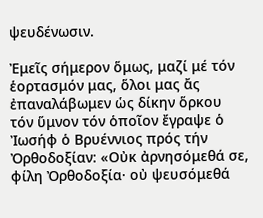ψευδένωσιν.

Ἐμεῖς σήμερον ὅμως, μαζί μέ τόν ἑορτασμόν μας, ὅλοι μας ἄς ἐπαναλάβωμεν ὡς δίκην ὅρκου τόν ὕμνον τόν ὁποῖον ἔγραψε ὁ Ἰωσήφ ὁ Βρυέννιος πρός τήν Ὀρθοδοξίαν: «Οὐκ ἀρνησόμεθά σε, φίλη Ὀρθοδοξία· οὐ ψευσόμεθά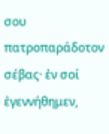σου πατροπαράδοτον σέβας· ἐν σοί ἐγεννήθημεν,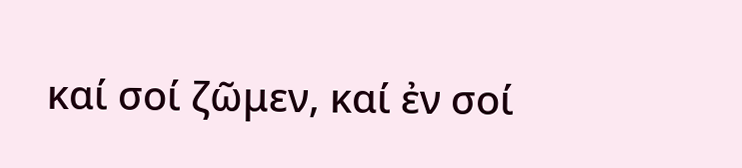καί σοί ζῶμεν, καί ἐν σοί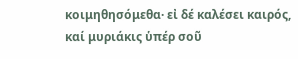κοιμηθησόμεθα· εἰ δέ καλέσει καιρός, καί μυριάκις ὑπέρ σοῦ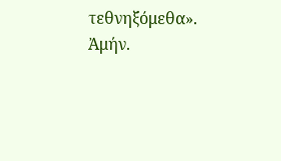τεθνηξόμεθα». Ἀμήν.